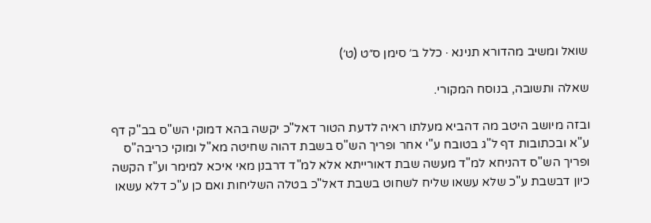שואל ומשיב מהדורא תנינא · כלל ב׳ סימן ס״ט (ט׳)

שאלה ותשובה, בנוסח המקורי.

ובזה מיושב היטב מה דהביא מעלתו ראיה לדעת הטור דאל"כ יקשה בהא דמוקי הש"ס בב"ק דף ע"א ובכתובות דף ל"ג בטובח ע"י אחר ופריך הש"ס בשבת דהוה שחיטה מא"ל ומוקי כריבה"ס ופריך הש"ס דהניחא למ"ד מעשה שבת דאורייתא אלא למ"ד דרבנן מאי איכא למימר וע"ז הקשה כיון דבשבת ע"כ שלא עשאו שליח לשחוט בשבת דאל"כ בטלה השליחות ואם כן ע"כ דלא עשאו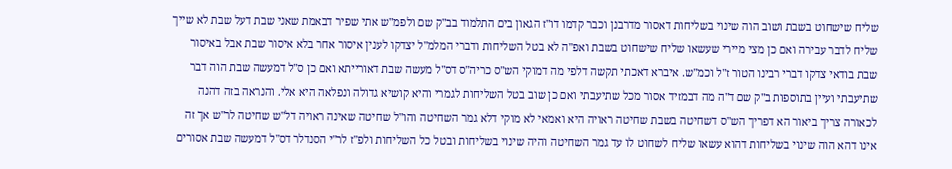שליח שישחוט בשבת ושוב הוה שינוי בשליחות דאסור מדרבנן וכבר קדמו דו"ז הגאון בים התלמוד בב"ק שם ולפמ"ש אתי שפיר דבאמת שאני שבת דעל שבת לא שייך שליח לדבר עבירה ואם כן מצי מיירי שעשאו שליח שישחוט בשבת ואפ"ה לא בטל השליחות ודברי המלמ"ל יצדקו לענין איסור אחר בלא איסור שבת אבל באיסור שבת בודאי צדקו דברי רבינו הטור ז"ל וכמ"ש. איברא דאכתי תקשה דלפי מה דמוקי הש"ס כריה"ס דס"ל מעשה שבת דאורייתא ואם כן ס"ל דמעשה שבת הוה דבר שתיעבתי ועיין בתוספות ב"ק שם ד"ה מה דבמזיד אסור מכל שתיעבתי ואם כן שוב בטל השליחות לגמרי והיא קושיא גדולה ונפלאה היא אלי. והנראה בזה דהנה לכאורה צריך ביאור הא דפריך הש"ס דשחיטה בשבת שחיטה ראויה היא ואמאי לא מוקי דלא גמר השחיטה והו"ל שחיטה שאינה ראויה דל"ש שחיטה לר"ש אך זה אינו דהא הוה שינוי בשליחות דהוא עשאו שליח לשחוט לו עד גמר השחיטה והיה שינוי בשליחות ובטל כל השליחות ולפ"ז לר"י הסנדלר דס"ל דמעשה שבת אסורים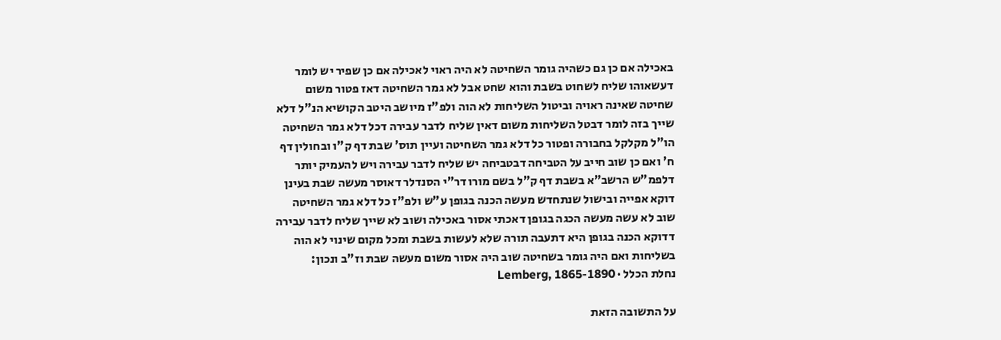באכילה אם כן גם כשהיה גומר השחיטה לא היה ראוי לאכילה אם כן שפיר יש לומר דעשאוהו שליח לשחוט בשבת והוא שחט אבל לא גמר השחיטה דאז פטור משום שחיטה שאינה ראויה וביטול השליחות לא הוה ולפ"ז מיושב היטב הקושיא הנ"ל דלא שייך בזה לומר דבטל השליחות משום דאין שליח לדבר עבירה דכל דלא גמר השחיטה הו"ל מקלקל בחבורה ופטור כל דלא גמר השחיטה ועיין תוס' שבת דף ק"ו ובחולין דף ח' ואם כן שוב חייב על הטביחה דבטביחה יש שליח לדבר עבירה ויש להעמיק יותר דלפמ"ש הרשב"א בשבת דף ק"ל בשם מורו דר"י הסנדלר דאוסר מעשה שבת בעינן דוקא אפייה ובישול שנתחדש מעשה הכנה בגופן ע"ש ולפ"ז כל דלא גמר השחיטה שוב לא עשה מעשה הכגה בגופן דאכתי אסור באכילה ושוב לא שייך שליח לדבר עבירה דדוקא הכנה בגופן היא דתעבה תורה שלא לעשות בשבת ומכל מקום שינוי לא הוה בשליחות ואם היה גומר בשחיטה שוב היה אסור משום מעשה שבת וז"ב ונכון:
נחלת הכלל · Lemberg, 1865-1890

על התשובה הזאת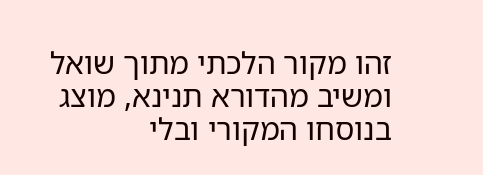זהו מקור הלכתי מתוך שואל ומשיב מהדורא תנינא, מוצג בנוסחו המקורי ובלי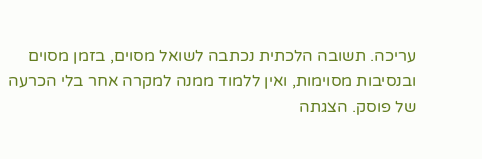עריכה. תשובה הלכתית נכתבה לשואל מסוים, בזמן מסוים ובנסיבות מסוימות, ואין ללמוד ממנה למקרה אחר בלי הכרעה של פוסק. הצגתה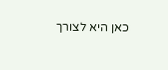כאן היא לצורך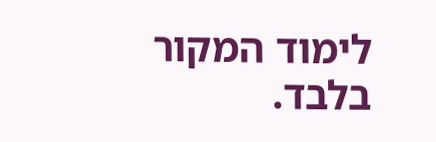לימוד המקור בלבד.